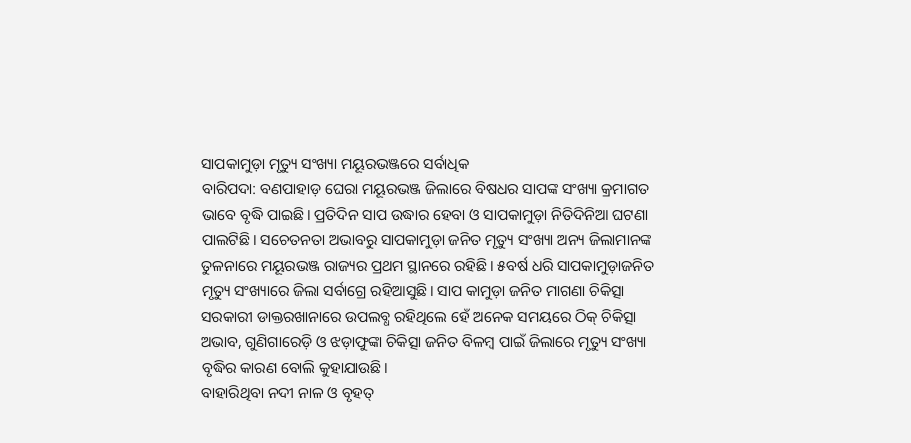ସାପକାମୁଡ଼ା ମୃତ୍ୟୁ ସଂଖ୍ୟା ମୟୂରଭଞ୍ଜରେ ସର୍ବାଧିକ
ବାରିପଦା: ବଣପାହାଡ଼ ଘେରା ମୟୂରଭଞ୍ଜ ଜିଲାରେ ବିଷଧର ସାପଙ୍କ ସଂଖ୍ୟା କ୍ରମାଗତ ଭାବେ ବୃଦ୍ଧି ପାଇଛି। ପ୍ରତିଦିନ ସାପ ଉଦ୍ଧାର ହେବା ଓ ସାପକାମୁଡ଼ା ନିତିଦିନିଆ ଘଟଣା ପାଲଟିଛି। ସଚେତନତା ଅଭାବରୁ ସାପକାମୁଡ଼ା ଜନିତ ମୃତ୍ୟୁ ସଂଖ୍ୟା ଅନ୍ୟ ଜିଲାମାନଙ୍କ ତୁଳନାରେ ମୟୂରଭଞ୍ଜ ରାଜ୍ୟର ପ୍ରଥମ ସ୍ଥାନରେ ରହିଛି। ୫ବର୍ଷ ଧରି ସାପକାମୁଡ଼ାଜନିତ ମୃତ୍ୟୁ ସଂଖ୍ୟାରେ ଜିଲା ସର୍ବାଗ୍ରେ ରହିଆସୁଛି। ସାପ କାମୁଡ଼ା ଜନିତ ମାଗଣା ଚିକିତ୍ସା ସରକାରୀ ଡାକ୍ତରଖାନାରେ ଉପଲବ୍ଧ ରହିଥିଲେ ହେଁ ଅନେକ ସମୟରେ ଠିକ୍ ଚିକିତ୍ସା ଅଭାବ, ଗୁଣିଗାରେଡ଼ି ଓ ଝଡ଼ାଫୁଙ୍କା ଚିକିତ୍ସା ଜନିତ ବିଳମ୍ବ ପାଇଁ ଜିଲାରେ ମୃତ୍ୟୁ ସଂଖ୍ୟା ବୃଦ୍ଧିର କାରଣ ବୋଲି କୁହାଯାଉଛି।
ବାହାରିଥିବା ନଦୀ ନାଳ ଓ ବୃହତ୍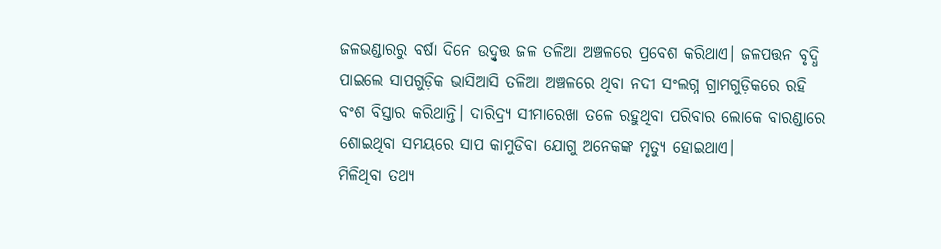ଜଳଭଣ୍ଡାରରୁ ବର୍ଷା ଦିନେ ଉଦ୍ବୃତ୍ତ ଜଳ ତଳିଆ ଅଞ୍ଚଳରେ ପ୍ରବେଶ କରିଥାଏ। ଜଳପତ୍ତନ ବୃଦ୍ଧି ପାଇଲେ ସାପଗୁଡ଼ିକ ଭାସିଆସି ତଳିଆ ଅଞ୍ଚଳରେ ଥିବା ନଦୀ ସଂଲଗ୍ନ ଗ୍ରାମଗୁଡ଼ିକରେ ରହି ବଂଶ ବିସ୍ତାର କରିଥାନ୍ତି। ଦାରିଦ୍ର୍ୟ ସୀମାରେଖା ତଳେ ରହୁଥିବା ପରିବାର ଲୋକେ ବାରଣ୍ଡାରେ ଶୋଇଥିବା ସମୟରେ ସାପ କାମୁଡିବା ଯୋଗୁ ଅନେକଙ୍କ ମୃତ୍ୟୁ ହୋଇଥାଏ।
ମିଳିଥିବା ତଥ୍ୟ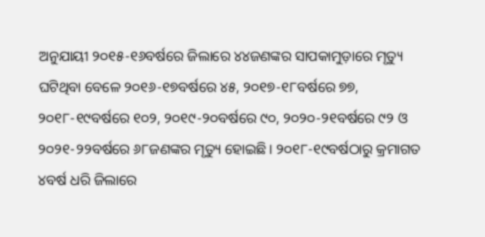ଅନୁଯାୟୀ ୨୦୧୫-୧୬ବର୍ଷରେ ଜିଲାରେ ୪୪ଜଣଙ୍କର ସାପକାମୁଡ଼ାରେ ମୃତ୍ୟୁ ଘଟିଥିବା ବେଳେ ୨୦୧୬-୧୭ବର୍ଷରେ ୪୫, ୨୦୧୭-୧୮ବର୍ଷରେ ୭୭, ୨୦୧୮-୧୯ବର୍ଷରେ ୧୦୨, ୨୦୧୯-୨୦ବର୍ଷରେ ୯୦, ୨୦୨୦-୨୧ବର୍ଷରେ ୯୨ ଓ ୨୦୨୧-୨୨ବର୍ଷରେ ୬୮ଜଣଙ୍କର ମୃତ୍ୟୁ ହୋଇଛି। ୨୦୧୮-୧୯ବର୍ଷଠାରୁ କ୍ରମାଗତ ୪ବର୍ଷ ଧରି ଜିଲାରେ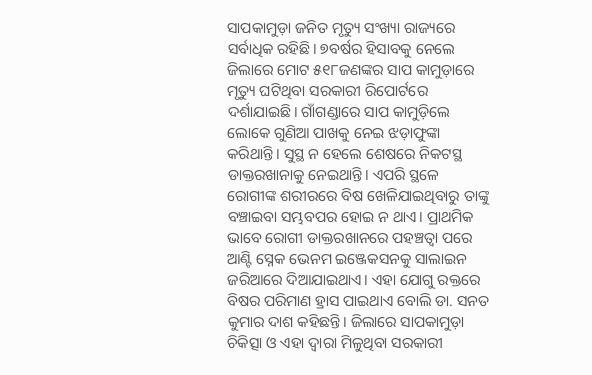ସାପକାମୁଡ଼ା ଜନିତ ମୃତ୍ୟୁ ସଂଖ୍ୟା ରାଜ୍ୟରେ ସର୍ବାଧିକ ରହିଛି। ୭ବର୍ଷର ହିସାବକୁ ନେଲେ ଜିଲାରେ ମୋଟ ୫୧୮ଜଣଙ୍କର ସାପ କାମୁଡ଼ାରେ ମୃତ୍ୟୁ ଘଟିଥିବା ସରକାରୀ ରିପୋର୍ଟରେ ଦର୍ଶାଯାଇଛି। ଗାଁଗଣ୍ଡାରେ ସାପ କାମୁଡ଼ିଲେ ଲୋକେ ଗୁଣିଆ ପାଖକୁ ନେଇ ଝଡ଼ାଫୁଙ୍କା କରିଥାନ୍ତି। ସୁସ୍ଥ ନ ହେଲେ ଶେଷରେ ନିକଟସ୍ଥ ଡାକ୍ତରଖାନାକୁ ନେଇଥାନ୍ତି। ଏପରି ସ୍ଥଳେ ରୋଗୀଙ୍କ ଶରୀରରେ ବିଷ ଖେଳିଯାଇଥିବାରୁ ତାଙ୍କୁ ବଞ୍ଚାଇବା ସମ୍ଭବପର ହୋଇ ନ ଥାଏ। ପ୍ରାଥମିକ ଭାବେ ରୋଗୀ ଡାକ୍ତରଖାନରେ ପହଞ୍ଚତ୍ବା ପରେ ଆଣ୍ଟି ସ୍ନେକ ଭେନମ ଇଞ୍ଜେକସନକୁ ସାଲାଇନ ଜରିଆରେ ଦିଆଯାଇଥାଏ। ଏହା ଯୋଗୁ ରକ୍ତରେ ବିଷର ପରିମାଣ ହ୍ରାସ ପାଇଥାଏ ବୋଲି ଡା. ସନତ କୁମାର ଦାଶ କହିଛନ୍ତି। ଜିଲାରେ ସାପକାମୁଡ଼ା ଚିକିତ୍ସା ଓ ଏହା ଦ୍ୱାରା ମିଳୁଥିବା ସରକାରୀ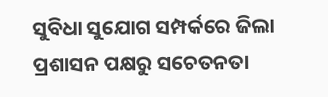ସୁବିଧା ସୁଯୋଗ ସମ୍ପର୍କରେ ଜିଲା ପ୍ରଶାସନ ପକ୍ଷରୁ ସଚେତନତା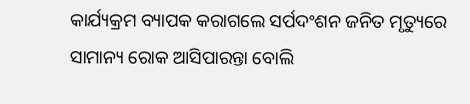କାର୍ଯ୍ୟକ୍ରମ ବ୍ୟାପକ କରାଗଲେ ସର୍ପଦଂଶନ ଜନିତ ମୃତ୍ୟୁରେ ସାମାନ୍ୟ ରୋକ ଆସିପାରନ୍ତା ବୋଲି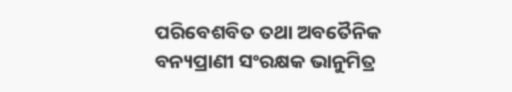ପରିବେଶବିତ ତଥା ଅବତୈନିକ ବନ୍ୟପ୍ରାଣୀ ସଂରକ୍ଷକ ଭାନୁମିତ୍ର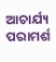ଆଚାର୍ଯ୍ୟ ପରାମର୍ଶ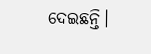ଦେଇଛନ୍ତି।